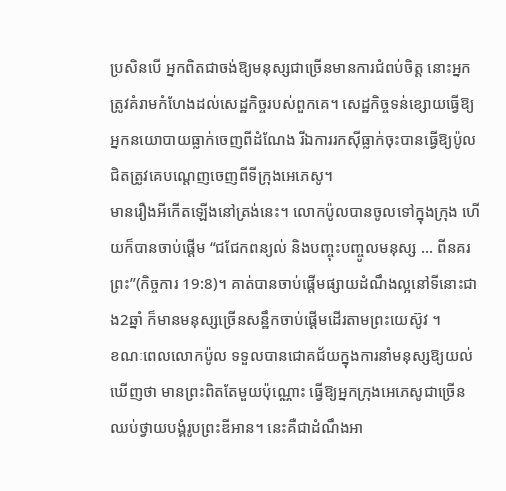ប្រសិនបើ អ្នកពិតជាចង់ឱ្យមនុស្សជាច្រើនមានការជំពប់ចិត្ត នោះអ្នកត្រូវគំរាមកំហែងដល់សេដ្ឋកិច្ចរបស់ពួកគេ។ សេដ្ឋកិច្ចទន់ខ្សោយធ្វើឱ្យអ្នកនយោបាយធ្លាក់ចេញពីដំណែង រីឯការរកស៊ីធ្លាក់ចុះបានធ្វើឱ្យប៉ូលជិតត្រូវគេបណ្តេញចេញពីទីក្រុងអេភេសូ។
មានរឿងអីកើតឡើងនៅត្រង់នេះ។ លោកប៉ូលបានចូលទៅក្នុងក្រុង ហើយក៏បានចាប់ផ្តើម “ជជែកពន្យល់ និងបញ្ចុះបញ្ចូលមនុស្ស … ពីនគរព្រះ”(កិច្ចការ 19:8)។ គាត់បានចាប់ផ្តើមផ្សាយដំណឹងល្អនៅទីនោះជាង2ឆ្នាំ ក៏មានមនុស្សច្រើនសន្ឋឹកចាប់ផ្តើមដើរតាមព្រះយេស៊ូវ ។
ខណៈពេលលោកប៉ូល ទទួលបានជោគជ័យក្នុងការនាំមនុស្សឱ្យយល់ឃើញថា មានព្រះពិតតែមួយប៉ុណ្ណោះ ធ្វើឱ្យអ្នកក្រុងអេភេសូជាច្រើន ឈប់ថ្វាយបង្គំរូបព្រះឌីអាន។ នេះគឺជាដំណឹងអា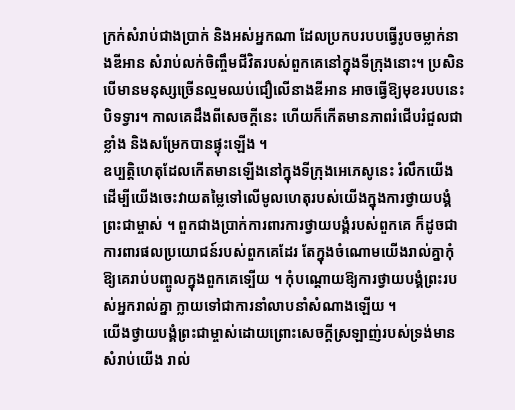ក្រក់សំរាប់ជាងប្រាក់ និងអស់អ្នកណា ដែលប្រកបរបបធ្វើរូបចម្លាក់នាងឌីអាន សំរាប់លក់ចិញ្ចឹមជីវិតរបស់ពួកគេនៅក្នុងទីក្រុងនោះ។ ប្រសិនបើមានមនុស្សច្រើនល្មមឈប់ជឿលើនាងឌីអាន អាចធ្វើឱ្យមុខរបបនេះបិទទ្វារ។ កាលគេដឹងពីសេចក្តីនេះ ហើយក៏កើតមានភាពរំជើបរំជួលជាខ្លាំង និងសម្រែកបានផ្ទុះឡើង ។
ឧប្បត្តិហេតុដែលកើតមានឡើងនៅក្នុងទីក្រុងអេភេសូនេះ រំលឹកយើងដើម្បីយើងចេះវាយតម្លៃទៅលើមូលហេតុរបស់យើងក្នុងការថ្វាយបង្គំព្រះជាម្ចាស់ ។ ពួកជាងប្រាក់ការពារការថ្វាយបង្គំរបស់ពួកគេ ក៏ដូចជាការពារផលប្រយោជន៍របស់ពួកគេដែរ តែក្នុងចំណោមយើងរាល់គ្នាកុំឱ្យគេរាប់បញ្ចូលក្នុងពួកគេទ្បើយ ។ កុំបណ្តោយឱ្យការថ្វាយបង្គំព្រះរបស់អ្នករាល់គ្នា ក្លាយទៅជាការនាំលាបនាំសំណាងឡើយ ។
យើងថ្វាយបង្គំព្រះជាម្ចាស់ដោយព្រោះសេចក្តីស្រឡាញ់របស់ទ្រង់មានសំរាប់យើង រាល់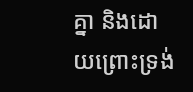គ្នា និងដោយព្រោះទ្រង់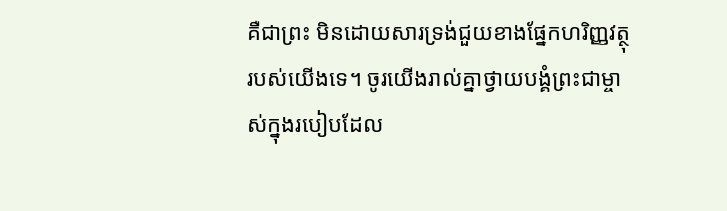គឺជាព្រះ មិនដោយសារទ្រង់ជួយខាងផ្នែកហរិញ្ញវត្ថុរបស់យើងទេ។ ចូរយើងរាល់គ្នាថ្វាយបង្គំព្រះជាម្ចាស់ក្នុងរបៀបដែល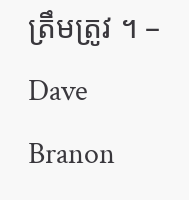ត្រឹមត្រូវ ។ – Dave Branon